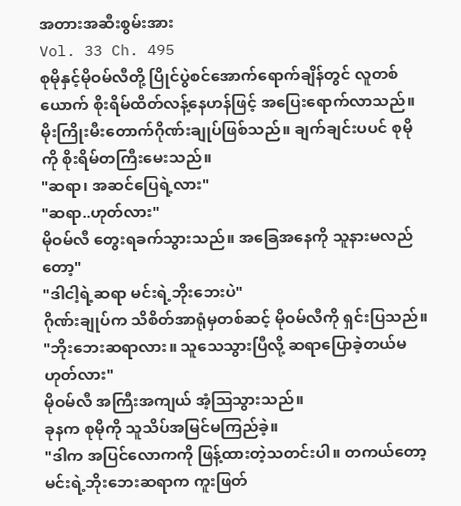အတားအဆီးစွမ်းအား
Vol. 33 Ch. 495
စုမိုနှင့်မိုဝမ်လီတို့ ပြိုင်ပွဲစင်အောက်ရောက်ချိန်တွင် လူတစ်ယောက် စိုးရိမ်ထိတ်လန့်နေဟန်ဖြင့် အပြေးရောက်လာသည်။
မိုးကြိုးမီးတောက်ဂိုဏ်းချုပ်ဖြစ်သည်။ ချက်ချင်းပပင် စုမိုကို စိုးရိမ်တကြီးမေးသည်။
"ဆရာ၊ အဆင်ပြေရဲ့လား"
"ဆရာ..ဟုတ်လား"
မိုဝမ်လီ တွေးရခက်သွားသည်။ အခြေအနေကို သူနားမလည်တော့"
"ဒါငါ့ရဲ့ဆရာ မင်းရဲ့ဘိုးဘေးပဲ"
ဂိုဏ်းချုပ်က သိစိတ်အာရုံမှတစ်ဆင့် မိုဝမ်လီကို ရှင်းပြသည်။
"ဘိုးဘေးဆရာလား။ သူသေသွားပြီလို့ ဆရာပြောခဲ့တယ်မဟုတ်လား"
မိုဝမ်လီ အကြီးအကျယ် အံ့ဩသွားသည်။
ခုနက စုမိုကို သူသိပ်အမြင်မကြည်ခဲ့။
"ဒါက အပြင်လောကကို ဖြန့်ထားတဲ့သတင်းပါ။ တကယ်တော့ မင်းရဲ့ဘိုးဘေးဆရာက ကူးဖြတ်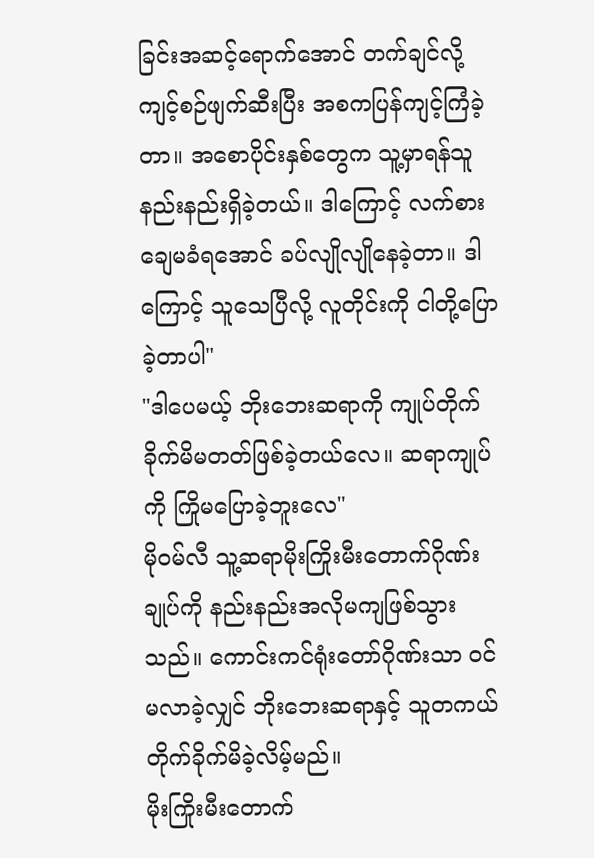ခြင်းအဆင့်ရောက်အောင် တက်ချင်လို့ ကျင့်စဉ်ဖျက်ဆီးပြီး အစကပြန်ကျင့်ကြံခဲ့တာ။ အစောပိုင်းနှစ်တွေက သူ့မှာရန်သူနည်းနည်းရှိခဲ့တယ်။ ဒါကြောင့် လက်စားချေမခံရအောင် ခပ်လျိုလျိုနေခဲ့တာ။ ဒါကြောင့် သူသေပြီလို့ လူတိုင်းကို ငါတို့ပြောခဲ့တာပါ"
"ဒါပေမယ့် ဘိုးဘေးဆရာကို ကျုပ်တိုက်ခိုက်မိမတတ်ဖြစ်ခဲ့တယ်လေ။ ဆရာကျုပ်ကို ကြိုမပြောခဲ့ဘူးလေ"
မိုဝမ်လီ သူ့ဆရာမိုးကြိုးမီးတောက်ဂိုဏ်းချုပ်ကို နည်းနည်းအလိုမကျဖြစ်သွားသည်။ ကောင်းကင်ရုံးတော်ဂိုဏ်းသာ ဝင်မလာခဲ့လျှင် ဘိုးဘေးဆရာနှင့် သူတကယ်တိုက်ခိုက်မိခဲ့လိမ့်မည်။
မိုးကြိုးမီးတောက်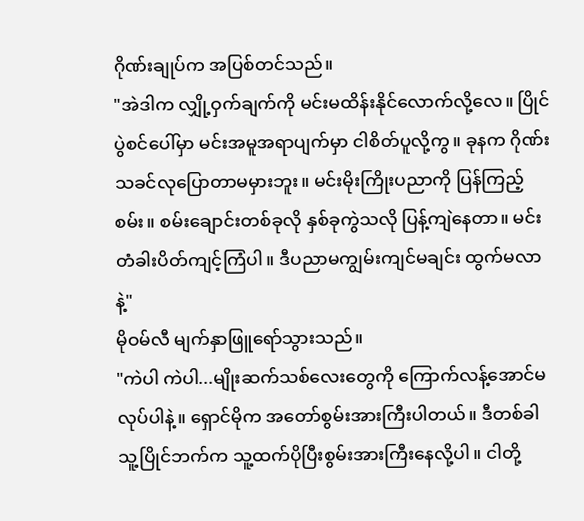ဂိုဏ်းချုပ်က အပြစ်တင်သည်။
"အဲဒါက လျှို့ဝှက်ချက်ကို မင်းမထိန်းနိုင်လောက်လို့လေ။ ပြိုင်ပွဲစင်ပေါ်မှာ မင်းအမူအရာပျက်မှာ ငါစိတ်ပူလို့ကွ။ ခုနက ဂိုဏ်းသခင်လုပြောတာမမှားဘူး။ မင်းမိုးကြိုးပညာကို ပြန်ကြည့်စမ်း။ စမ်းချောင်းတစ်ခုလို နှစ်ခုကွဲသလို ပြန့်ကျဲနေတာ။ မင်းတံခါးပိတ်ကျင့်ကြံပါ။ ဒီပညာမကျွမ်းကျင်မချင်း ထွက်မလာနဲ့"
မိုဝမ်လီ မျက်နှာဖြူရော်သွားသည်။
"ကဲပါ ကဲပါ...မျိုးဆက်သစ်လေးတွေကို ကြောက်လန့်အောင်မလုပ်ပါနဲ့။ ရှောင်မိုက အတော်စွမ်းအားကြီးပါတယ်။ ဒီတစ်ခါ သူ့ပြိုင်ဘက်က သူ့ထက်ပိုပြီးစွမ်းအားကြီးနေလို့ပါ။ ငါတို့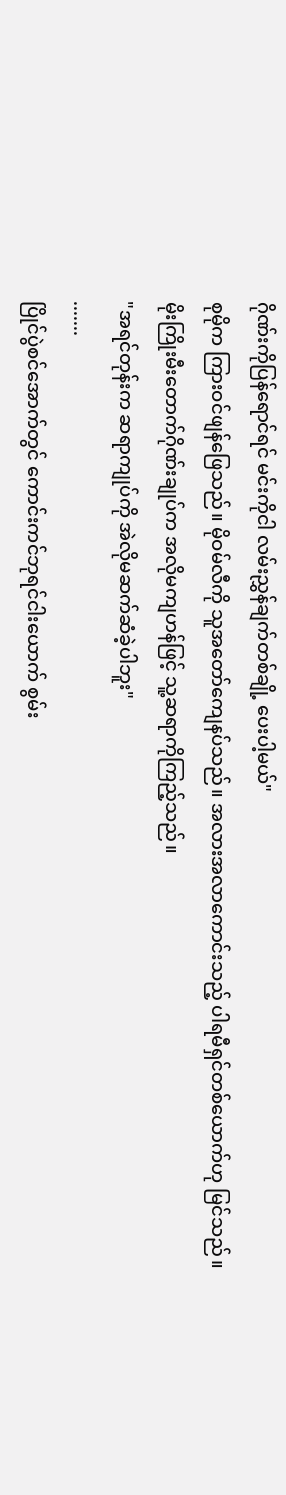ဂိုဏ်းကိုပြန်ရောင်ရင် မင်းကိုငါ လမ်းညွှန်ချက်တစ်ချို့ ပေးပါ့မယ်"
စုမိုက ကြားဝင်ဖျန်ဖြေသည်။ မိုဝမ်လီကို သူအတော်ကျေနပ်သည်။ အလားအလာကောင်းသည့် ပါရမီရှင်တစ်ယောက်ဟု မြင်သည်။
မိုးကြိုးမီးတောက်ဂိုဏ်းချုပ်က အလိုမကျဟန်ဖြင့် သူ့ဆရာကိုကြည့်သည်။
"အရင်တုန်းက ဆရာကျုပ်ကို အဲလိုမဆက်ဆံခဲ့ပါဘူး"
.......
ပြိုင်ပွဲစင်အောက်တွင် ကောင်းကင်ဘုရင်ငါးယောက် စွမ်း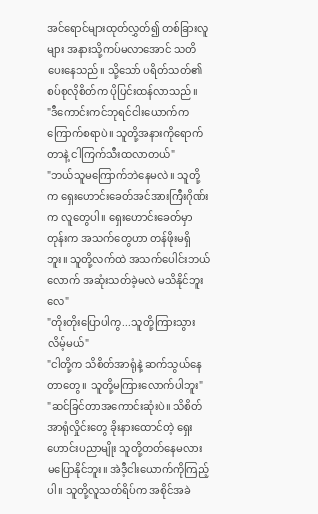အင်ရောင်များထုတ်လွှတ်၍ တစ်ခြားလူများ အနားသို့ကပ်မလာအောင် သတိပေးနေသည်။ သို့သော် ပရိတ်သတ်၏ စပ်စုလိုစိတ်က ပိုပြင်းထန်လာသည်။
"ဒီကောင်းကင်ဘုရင်ငါးယောက်က ကြောက်စရာပဲ။ သူတို့အနားကိုရောက်တာနဲ့ ငါကြက်သီးထလာတယ်"
"ဘယ်သူမကြောက်ဘဲနေမလဲ။ သူတို့က ရှေးဟောင်းခေတ်အင်အားကြီးဂိုဏ်းက လူတွေပါ။ ရှေးဟောင်းခေတ်မှာတုန်းက အသက်တွေဟာ တန်ဖိုးမရှိဘူး။ သူတို့လက်ထဲ အသက်ပေါင်းဘယ်လောက် အဆုံးသတ်ခဲ့မလဲ မသိနိုင်ဘူးလေ"
"တိုးတိုးပြောပါကွ...သူတို့ကြားသွားလိမ့်မယ်"
"ငါတို့က သိစိတ်အာရုံနဲ့ ဆက်သွယ်နေတာတွေ။ သူတို့မကြားလောက်ပါဘူး"
"ဆင်ခြင်တာအကောင်းဆုံးပဲ။ သိစိတ်အာရုံလှိုင်းတွေ ခိုးနားထောင်တဲ့ ရှေးဟောင်းပညာမျိုး သူတို့တတ်နေမလား မပြောနိုင်ဘူး။ အဲဒီ့ငါးယောက်ကိုကြည့်ပါ။ သူတို့လူသတ်ရိပ်က အစိုင်အခဲ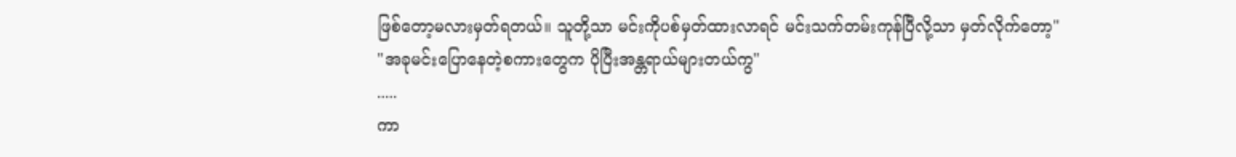ဖြစ်တော့မလားမှတ်ရတယ်။ သူတို့သာ မင်းကိုပစ်မှတ်ထားလာရင် မင်းသက်တမ်းကုန်ပြီလို့သာ မှတ်လိုက်တော့"
"အခုမင်းပြောနေတဲ့စကားတွေက ပိုပြီးအန္တရာယ်များတယ်ကွ"
.....
ကာ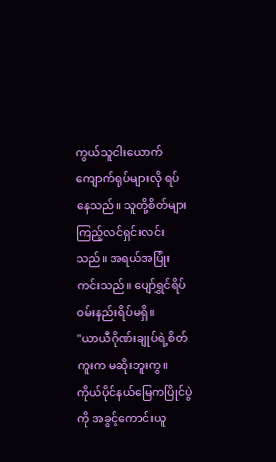ကွယ်သူငါးယောက် ကျောက်ရုပ်များလို ရပ်နေသည်။ သူတို့စိတ်များ ကြည့်လင်ရှင်းလင်းသည်။ အရယ်အပြုံးကင်းသည်။ ပျော်ရွှင်ရိပ် ဝမ်းနည်းရိပ်မရှိ။
"ယာယီဂိုဏ်းချုပ်ရဲ့စိတ်ကူးက မဆိုးဘူးကွ။ ကိုယ်ပိုင်နယ်မြေကပြိုင်ပွဲကို အခွင့်ကောင်းယူ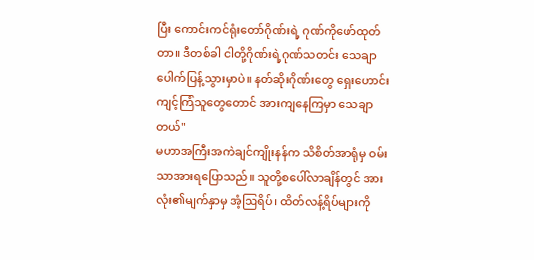ပြီး ကောင်းကင်ရုံးတော်ဂိုဏ်းရဲ့ ဂုဏ်ကိုဖော်ထုတ်တာ။ ဒီတစ်ခါ ငါတို့ဂိုဏ်းရဲ့ဂုဏ်သတင်း သေချာပေါက်ပြန့်သွားမှာပဲ။ နတ်ဆိုးဂိုဏ်းတွေ ရှေးဟောင်းကျင့်ကြံသူတွေတောင် အားကျနေကြမှာ သေချာတယ်"
မဟာအကြီးအကဲချင်ကျိုးနန်က သိစိတ်အာရုံမှ ဝမ်းသာအားရပြောသည်။ သူတို့စပေါ်လာချိန်တွင် အားလုံး၏မျက်နှာမှ အံ့ဩရိပ်၊ ထိတ်လန့်ရိပ်များကို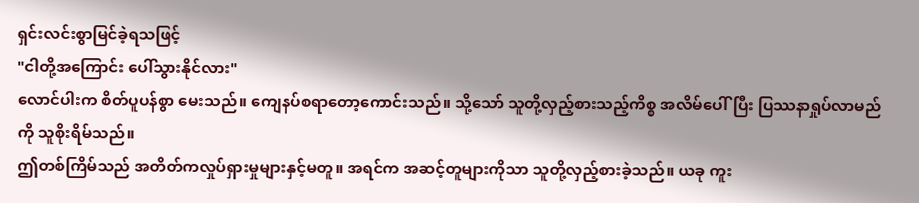ရှင်းလင်းစွာမြင်ခဲ့ရသဖြင့်
"ငါတို့အကြောင်း ပေါ်သွားနိုင်လား"
လောင်ပါးက စိတ်ပူပန်စွာ မေးသည်။ ကျေနပ်စရာတော့ကောင်းသည်။ သို့သော် သူတို့လှည့်စားသည့်ကိစ္စ အလိမ်ပေါ်ပြီး ပြဿနာရှုပ်လာမည်ကို သူစိုးရိမ်သည်။
ဤတစ်ကြိမ်သည် အတိတ်ကလှုပ်ရှားမှုများနှင့်မတူ။ အရင်က အဆင့်တူများကိုသာ သူတို့လှည့်စားခဲ့သည်။ ယခု ကူး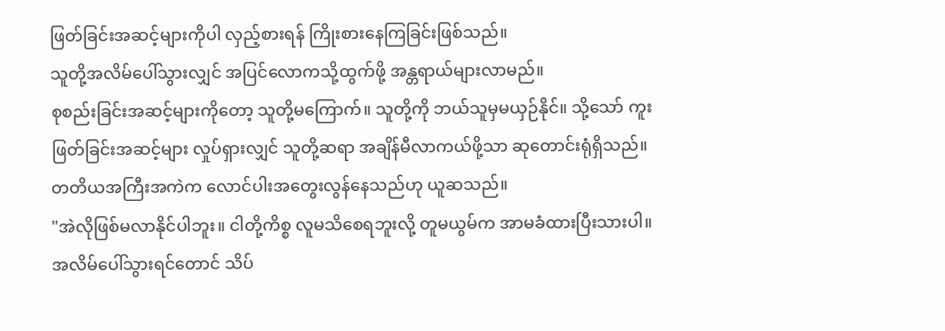ဖြတ်ခြင်းအဆင့်များကိုပါ လှည့်စားရန် ကြိုးစားနေကြခြင်းဖြစ်သည်။
သူတို့အလိမ်ပေါ်သွားလျှင် အပြင်လောကသို့ထွက်ဖို့ အန္တရာယ်များလာမည်။
စုစည်းခြင်းအဆင့်များကိုတော့ သူတို့မကြောက်။ သူတို့ကို ဘယ်သူမှမယှဉ်နိုင်။ သို့သော် ကူးဖြတ်ခြင်းအဆင့်များ လှုပ်ရှားလျှင် သူတို့ဆရာ အချိန်မီလာကယ်ဖို့သာ ဆုတောင်းရုံရှိသည်။
တတိယအကြီးအကဲက လောင်ပါးအတွေးလွန်နေသည်ဟု ယူဆသည်။
"အဲလိုဖြစ်မလာနိုင်ပါဘူး။ ငါတို့ကိစ္စ လူမသိစေရဘူးလို့ တူမယွမ်က အာမခံထားပြီးသားပါ။ အလိမ်ပေါ်သွားရင်တောင် သိပ်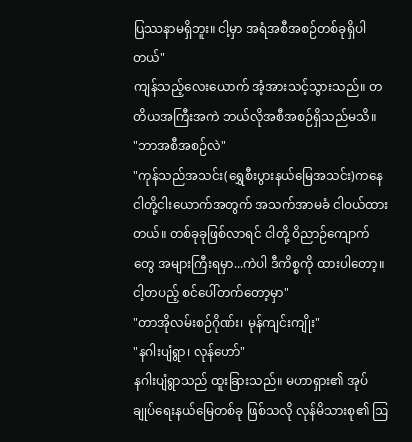ပြဿနာမရှိဘူး။ ငါ့မှာ အရံအစီအစဉ်တစ်ခုရှိပါတယ်"
ကျန်သည့်လေးယောက် အံ့အားသင့်သွားသည်။ တတိယအကြီးအကဲ ဘယ်လိုအစီအစဉ်ရှိသည်မသိ။
"ဘာအစီအစဉ်လဲ"
"ကုန်သည်အသင်း(ရွှေစီးပွားနယ်မြေအသင်း)ကနေ ငါတို့ငါးယောက်အတွက် အသက်အာမခံ ငါဝယ်ထားတယ်။ တစ်ခုခုဖြစ်လာရင် ငါတို့ ဝိညာဉ်ကျောက်တွေ အများကြီးရမှာ...ကဲပါ ဒီကိစ္စကို ထားပါတော့။ ငါ့တပည့် စင်ပေါ်တက်တော့မှာ"
"တာအိုလမ်းစဉ်ဂိုဏ်း၊ မုန်ကျင်းကျိုး"
"နဂါးပျံရွာ၊ လုန်ဟော်"
နဂါးပျံရွာသည် ထူးခြားသည်။ မဟာရှား၏ အုပ်ချုပ်ရေးနယ်မြေတစ်ခု ဖြစ်သလို လုန်မိသားစု၏ ဩ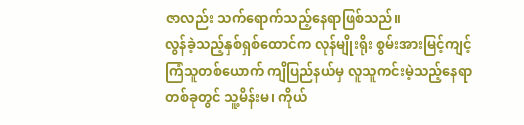ဇာလည်း သက်ရောက်သည့်နေရာဖြစ်သည်။
လွန်ခဲ့သည့်နှစ်ရှစ်ထောင်က လုန်မျိုးရိုး စွမ်းအားမြင့်ကျင့်ကြံသူတစ်ယောက် ကျိပြည်နယ်မှ လူသူကင်းမဲ့သည့်နေရာတစ်ခုတွင် သူ့မိန်းမ၊ ကိုယ်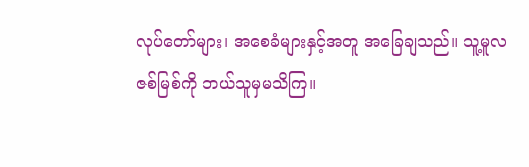လုပ်တော်များ၊ အစေခံများနှင့်အတူ အခြေချသည်။ သူ့မူလဇစ်မြစ်ကို ဘယ်သူမှမသိကြ။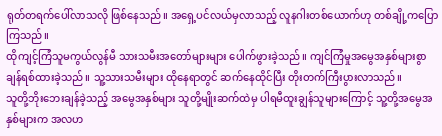ရုတ်တရက်ပေါ်လာသလို ဖြစ်နေသည်။ အရှေ့ပင်လယ်မှလာသည့် လူနဂါးတစ်ယောက်ဟု တစ်ချို့ကပြောကြသည်။
ထိုကျင့်ကြံသူမကွယ်လွန်မီ သားသမီးအတော်များများ ပေါက်ဖွားခဲ့သည်။ ကျင်ကြံမှုအမွေအနှစ်များစွာ ချန်ရစ်ထားခဲ့သည်။ သူ့သားသမီးများ ထိုနေရာတွင် ဆက်နေထိုင်ပြီး တိုးတက်ကြီးပွားလာသည်။
သူတို့ဘိုးဘေးချန်ခဲ့သည့် အမွေအနှစ်များ သူတို့မျိုးဆက်ထဲမှ ပါရမီထူးချွန်သူများကြောင့် သူ့တို့အမွေအနှစ်များက အလဟ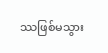ဿဖြစ်မသွား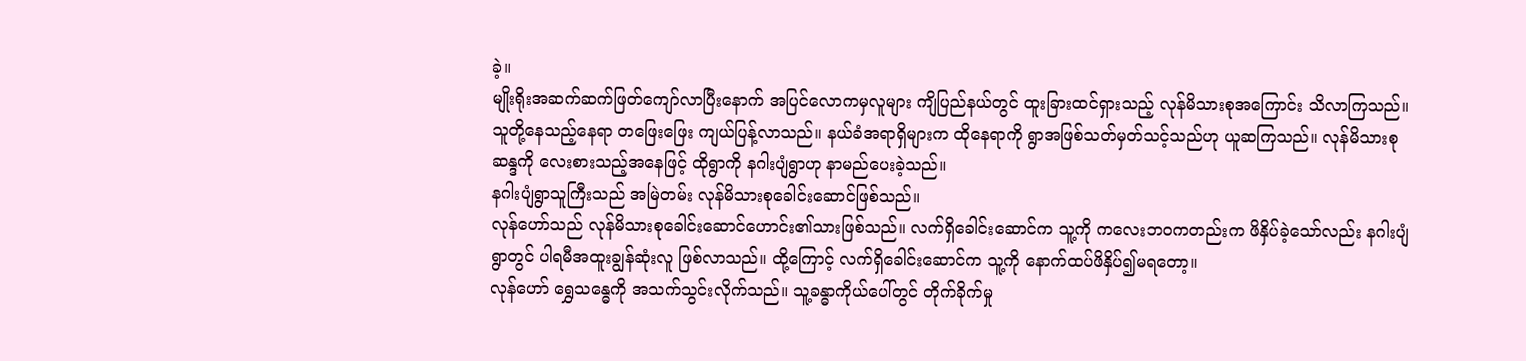ခဲ့။
မျိုးရိုးအဆက်ဆက်ဖြတ်ကျော်လာပြီးနောက် အပြင်လောကမှလူများ ကျိပြည်နယ်တွင် ထူးခြားထင်ရှားသည့် လုန်မိသားစုအကြောင်း သိလာကြသည်။
သူတို့နေသည့်နေရာ တဖြေးဖြေး ကျယ်ပြန့်လာသည်။ နယ်ခံအရာရှိများက ထိုနေရာကို ရွာအဖြစ်သတ်မှတ်သင့်သည်ဟု ယူဆကြသည်။ လုန်မိသားစုဆန္ဒကို လေးစားသည့်အနေဖြင့် ထိုရွာကို နဂါးပျံရွာဟု နာမည်ပေးခဲ့သည်။
နဂါးပျံရွာသူကြီးသည် အမြဲတမ်း လုန်မိသားစုခေါင်းဆောင်ဖြစ်သည်။
လုန်ဟော်သည် လုန်မိသားစုခေါင်းဆောင်ဟောင်း၏သားဖြစ်သည်။ လက်ရှိခေါင်းဆောင်က သူ့ကို ကလေးဘဝကတည်းက ဖိနှိပ်ခဲ့သော်လည်း နဂါးပျံရွာတွင် ပါရမီအထူးချွန်ဆုံးလူ ဖြစ်လာသည်။ ထို့ကြောင့် လက်ရှိခေါင်းဆောင်က သူ့ကို နောက်ထပ်ဖိနှိပ်၍မရတော့။
လုန်ဟော် ရွှေသန္ဓေကို အသက်သွင်းလိုက်သည်။ သူ့ခန္ဓာကိုယ်ပေါ်တွင် တိုက်ခိုက်မှု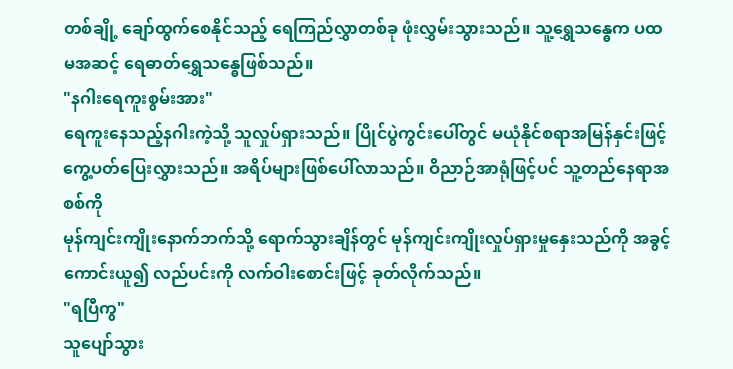တစ်ချို့ ချော်ထွက်စေနိုင်သည့် ရေကြည်လွှာတစ်ခု ဖုံးလွှမ်းသွားသည်။ သူ့ရွှေသန္ဓေက ပထမအဆင့် ရေဓာတ်ရွှေသန္ဓေဖြစ်သည်။
"နဂါးရေကူးစွမ်းအား"
ရေကူးနေသည့်နဂါးကဲ့သို့ သူလှုပ်ရှားသည်။ ပြိုင်ပွဲကွင်းပေါ်တွင် မယုံနိုင်စရာအမြန်နှင်းဖြင့် ကွေ့ပတ်ပြေးလွှားသည်။ အရိပ်များဖြစ်ပေါ်လာသည်။ ဝိညာဉ်အာရုံဖြင့်ပင် သူ့တည်နေရာအစစ်ကို
မုန်ကျင်းကျိုးနောက်ဘက်သို့ ရောက်သွားချိန်တွင် မုန်ကျင်းကျိုးလှုပ်ရှားမှုနှေးသည်ကို အခွင့်ကောင်းယူ၍ လည်ပင်းကို လက်ဝါးစောင်းဖြင့် ခုတ်လိုက်သည်။
"ရပြီကွ"
သူပျော်သွား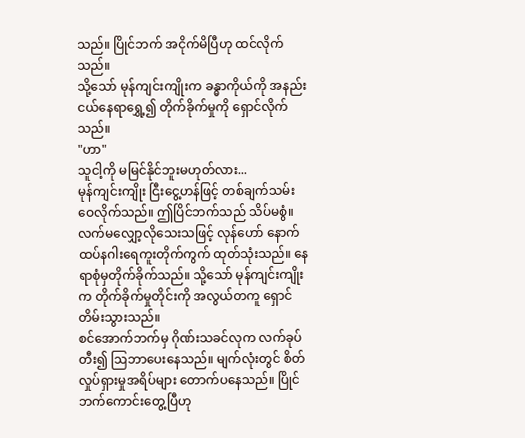သည်။ ပြိုင်ဘက် အငိုက်မိပြီဟု ထင်လိုက်သည်။
သို့သော် မုန်ကျင်းကျိုးက ခန္ဓာကိုယ်ကို အနည်းငယ်နေရာရွှေ့၍ တိုက်ခိုက်မှုကို ရှောင်လိုက်သည်။
"ဟာ"
သူငါ့ကို မမြင်နိုင်ဘူးမဟုတ်လား...
မုန်ကျင်းကျိုး ငြီးငွေ့ဟန်ဖြင့် တစ်ချက်သမ်းဝေလိုက်သည်။ ဤပြိင်ဘက်သည် သိပ်မစွံ။
လက်မလျှော့လိုသေးသဖြင့် လုန်ဟော် နောက်ထပ်နဂါးရေကူးတိုက်ကွက် ထုတ်သုံးသည်။ နေရာစုံမှတိုက်ခိုက်သည်။ သို့သော် မုန်ကျင်းကျိုးက တိုက်ခိုက်မှုတိုင်းကို အလွယ်တကူ ရှောင်တိမ်းသွားသည်။
စင်အောက်ဘက်မှ ဂိုဏ်းသခင်လုက လက်ခုပ်တီး၍ ဩဘာပေးနေသည်။ မျက်လုံးတွင် စိတ်လှုပ်ရှားမှုအရိပ်များ တောက်ပနေသည်။ ပြိုင်ဘက်ကောင်းတွေ့ပြီဟု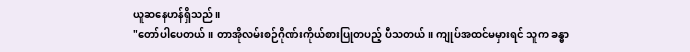ယူဆနေဟန်ရှိသည်။
"တော်ပါပေတယ်။ တာအိုလမ်းစဉ်ဂိုဏ်းကိုယ်စားပြုတပည့် ပီသတယ်။ ကျုပ်အထင်မမှားရင် သူက ခန္ဓာ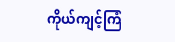ကိုယ်ကျင့်ကြံ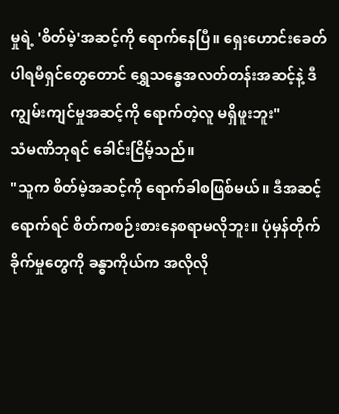မှုရဲ့ 'စိတ်မဲ့'အဆင့်ကို ရောက်နေပြီ။ ရှေးဟောင်းခေတ်ပါရမီရှင်တွေတောင် ရွှေသန္ဓေအလတ်တန်းအဆင့်နဲ့ ဒီကျွမ်းကျင်မှုအဆင့်ကို ရောက်တဲ့လူ မရှိဖူးဘူး"
သံမဏိဘုရင် ခေါင်းငြိမ့်သည်။
"သူက စိတ်မဲ့အဆင့်ကို ရောက်ခါစဖြစ်မယ်။ ဒီအဆင့်ရောက်ရင် စိတ်ကစဉ်းစားနေစရာမလိုဘူး။ ပုံမှန်တိုက်ခိုက်မှုတွေကို ခန္ဓာကိုယ်က အလိုလို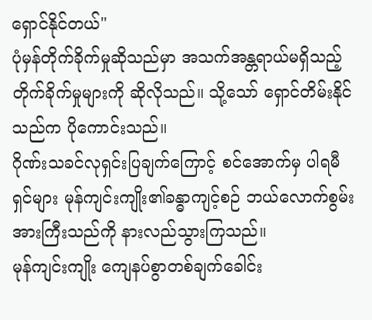ရှောင်နိုင်တယ်"
ပုံမှန်တိုက်ခိုက်မှုဆိုသည်မှာ အသက်အန္တရာယ်မရှိသည့် တိုက်ခိုက်မှုများကို ဆိုလိုသည်။ သို့သော် ရှောင်တိမ်းနိုင်သည်က ပိုကောင်းသည်။
ဂိုဏ်းသခင်လုရှင်းပြချက်ကြောင့် စင်အောက်မှ ပါရမီရှင်များ မုန်ကျင်းကျိုး၏ခန္ဓာကျင့်စဉ် ဘယ်လောက်စွမ်းအားကြီးသည်ကို နားလည်သွားကြသည်။
မုန်ကျင်းကျိုး ကျေနပ်စွာတစ်ချက်ခေါင်း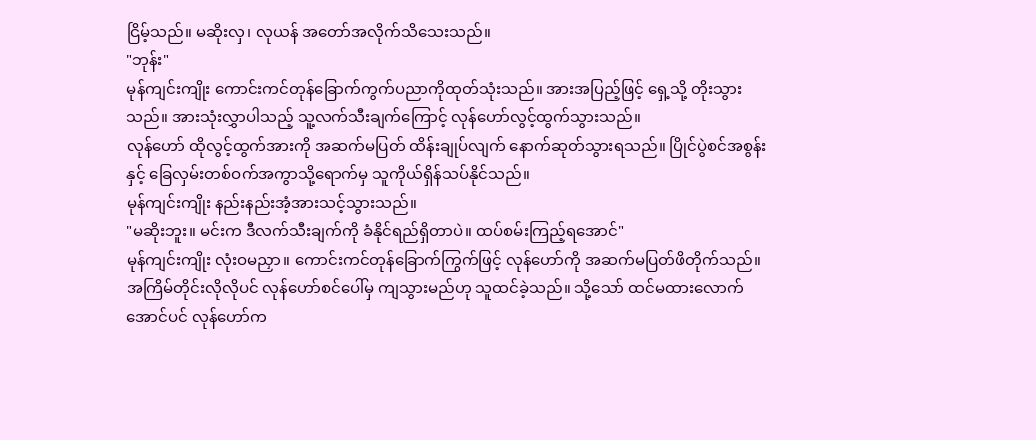ငြိမ့်သည်။ မဆိုးလှ၊ လုယန် အတော်အလိုက်သိသေးသည်။
"ဘုန်း"
မုန်ကျင်းကျိုး ကောင်းကင်တုန်ခြောက်ကွက်ပညာကိုထုတ်သုံးသည်။ အားအပြည့်ဖြင့် ရှေ့သို့ တိုးသွားသည်။ အားသုံးလွှာပါသည့် သူ့လက်သီးချက်ကြောင့် လုန်ဟော်လွင့်ထွက်သွားသည်။
လုန်ဟော် ထိုလွင့်ထွက်အားကို အဆက်မပြတ် ထိန်းချုပ်လျက် နောက်ဆုတ်သွားရသည်။ ပြိုင်ပွဲစင်အစွန်းနှင့် ခြေလှမ်းတစ်ဝက်အကွာသို့ရောက်မှ သူကိုယ်ရှိန်သပ်နိုင်သည်။
မုန်ကျင်းကျိုး နည်းနည်းအံ့အားသင့်သွားသည်။
"မဆိုးဘူး။ မင်းက ဒီလက်သီးချက်ကို ခံနိုင်ရည်ရှိတာပဲ။ ထပ်စမ်းကြည့်ရအောင်"
မုန်ကျင်းကျိုး လုံးဝမညှာ။ ကောင်းကင်တုန်ခြောက်ကြွက်ဖြင့် လုန်ဟော်ကို အဆက်မပြတ်ဖိတိုက်သည်။ အကြိမ်တိုင်းလိုလိုပင် လုန်ဟော်စင်ပေါ်မှ ကျသွားမည်ဟု သူထင်ခဲ့သည်။ သို့သော် ထင်မထားလောက်အောင်ပင် လုန်ဟော်က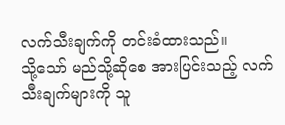လက်သီးချက်ကို တင်းခံထားသည်။
သို့သော် မည်သို့ဆိုစေ အားပြင်းသည့် လက်သီးချက်များကို သူ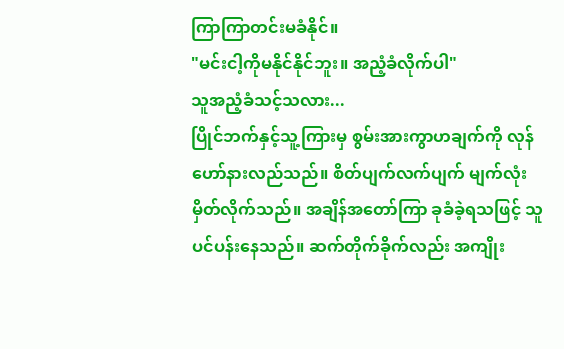ကြာကြာတင်းမခံနိုင်။
"မင်းငါ့ကိုမနိုင်နိုင်ဘူး။ အညံ့ခံလိုက်ပါ"
သူအညံ့ခံသင့်သလား...
ပြိုင်ဘက်နှင့်သူ့ကြားမှ စွမ်းအားကွာဟချက်ကို လုန်ဟော်နားလည်သည်။ စိတ်ပျက်လက်ပျက် မျက်လုံးမှိတ်လိုက်သည်။ အချိန်အတော်ကြာ ခုခံခဲ့ရသဖြင့် သူပင်ပန်းနေသည်။ ဆက်တိုက်ခိုက်လည်း အကျိုး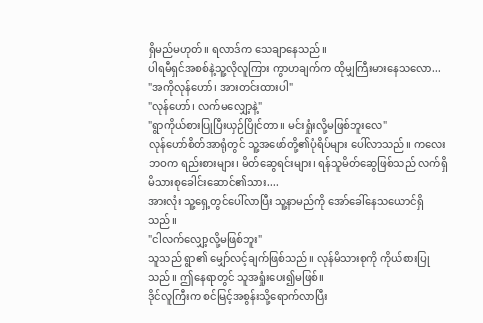ရှိမည်မဟုတ်။ ရလာဒ်က သေချာနေသည်။
ပါရမီရှင်အစစ်နဲ့သူ့လိုလူကြား ကွာဟချက်က ထိုမျှကြီးမားနေသလော...
"အကိုလုန်ဟော်၊ အားတင်းထားပါ"
"လုန်ဟော်၊ လက်မလျှော့နဲ့"
"ရွာကိုယ်စားပြုပြီးယှဉ်ပြိုင်တာ။ မင်းရှုံးလို့မဖြစ်ဘူးလေ"
လုန်ဟော်စိတ်အာရုံတွင် သူ့အဖော်တို့၏ပုံရိပ်များ ပေါ်လာသည်။ ကလေးဘဝက ရည်းစားများ၊ မိတ်ဆွေရင်းများ၊ ရန်သူမိတ်ဆွေဖြစ်သည် လက်ရှိမိသားစုခေါင်းဆောင်၏သား....
အားလုံး သူ့ရှေ့တွင်ပေါ်လာပြီး သူ့နာမည်ကို အော်ခေါ်နေသယောင်ရှိသည်။
"ငါလက်လျှော့လို့မဖြစ်ဘူး"
သူသည် ရွာ၏ မျှော်လင့်ချက်ဖြစ်သည်။ လုန်မိသားစုကို ကိုယ်စားပြုသည်။ ဤနေရာတွင် သူအရှုံးပေး၍မဖြစ်။
ဒိုင်လူကြီးက စင်မြင့်အစွန်းသို့ရောက်လာပြီး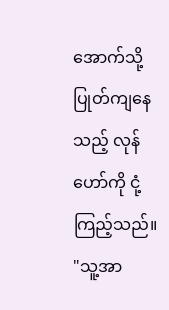အောက်သို့ပြုတ်ကျနေသည့် လုန်ဟော်ကို ငုံ့ကြည့်သည်။
"သူ့အာ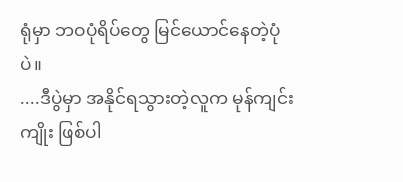ရုံမှာ ဘဝပုံရိပ်တွေ မြင်ယောင်နေတဲ့ပုံပဲ။
....ဒီပွဲမှာ အနိုင်ရသွားတဲ့လူက မုန်ကျင်းကျိုး ဖြစ်ပါ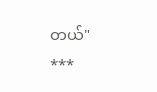တယ်"
***